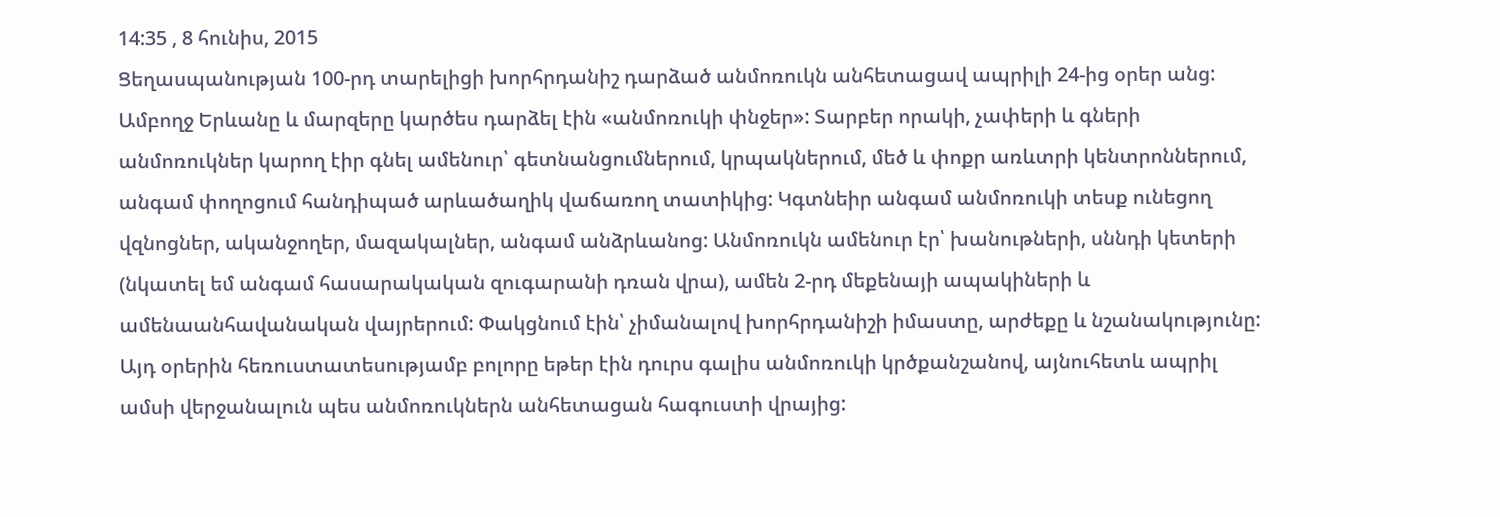14:35 , 8 հունիս, 2015
Ցեղասպանության 100-րդ տարելիցի խորհրդանիշ դարձած անմոռուկն անհետացավ ապրիլի 24-ից օրեր անց: Ամբողջ Երևանը և մարզերը կարծես դարձել էին «անմոռուկի փնջեր»: Տարբեր որակի, չափերի և գների անմոռուկներ կարող էիր գնել ամենուր՝ գետնանցումներում, կրպակներում, մեծ և փոքր առևտրի կենտրոններում, անգամ փողոցում հանդիպած արևածաղիկ վաճառող տատիկից: Կգտնեիր անգամ անմոռուկի տեսք ունեցող վզնոցներ, ականջողեր, մազակալներ, անգամ անձրևանոց: Անմոռուկն ամենուր էր՝ խանութների, սննդի կետերի (նկատել եմ անգամ հասարակական զուգարանի դռան վրա), ամեն 2-րդ մեքենայի ապակիների և ամենաանհավանական վայրերում: Փակցնում էին՝ չիմանալով խորհրդանիշի իմաստը, արժեքը և նշանակությունը: Այդ օրերին հեռուստատեսությամբ բոլորը եթեր էին դուրս գալիս անմոռուկի կրծքանշանով, այնուհետև ապրիլ ամսի վերջանալուն պես անմոռուկներն անհետացան հագուստի վրայից: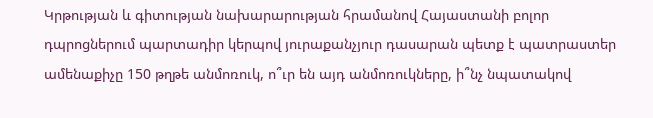Կրթության և գիտության նախարարության հրամանով Հայաստանի բոլոր դպրոցներում պարտադիր կերպով յուրաքանչյուր դասարան պետք է պատրաստեր ամենաքիչը 150 թղթե անմոռուկ, ո՞ւր են այդ անմոռուկները, ի՞նչ նպատակով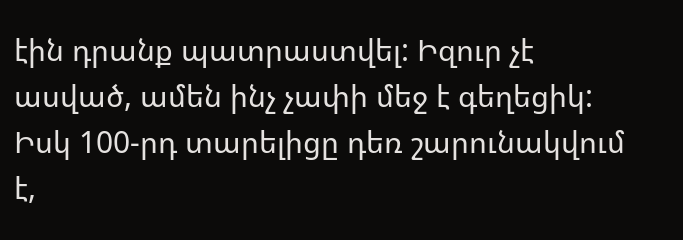էին դրանք պատրաստվել: Իզուր չէ ասված, ամեն ինչ չափի մեջ է գեղեցիկ: Իսկ 100-րդ տարելիցը դեռ շարունակվում է,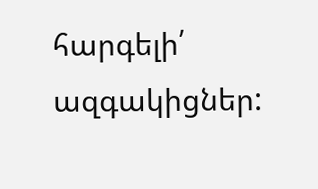հարգելի՛ ազգակիցներ: